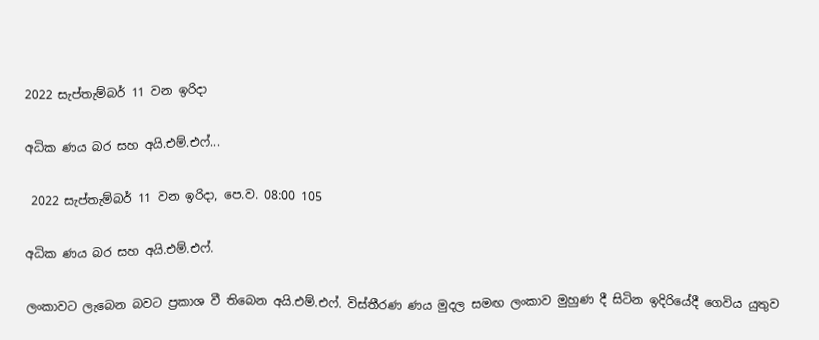2022 සැප්තැම්බර් 11 වන ඉරිදා

අධික ණය බර සහ අයි.එම්.එෆ්...

 2022 සැප්තැම්බර් 11 වන ඉරිදා, පෙ.ව. 08:00 105

අධික ණය බර සහ අයි.එම්.එෆ්.

ලංකාවට ලැබෙන බවට ප්‍රකාශ වී තිබෙන අයි.එම්.එෆ්. විස්තීරණ ණය මුදල සමඟ ලංකාව මුහුණ දී සිටින ඉදිරියේදී ගෙවිය යුතුව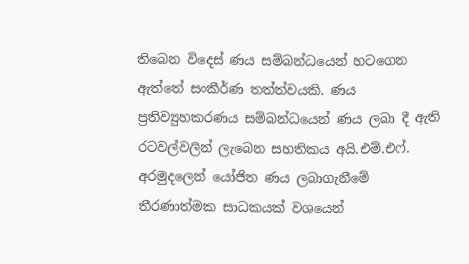තිබෙන විදෙස් ණය සම්බන්ධයෙන් හටගෙන ඇත්තේ සංකීර්ණ තත්ත්වයකි. ණය ප්‍රතිව්‍යුහකරණය සම්බන්ධයෙන් ණය ලබා දී ඇති රටවල්වලින් ලැබෙන සහතිකය අයි.එම්.එෆ්. අරමුදලෙන් යෝජිත ණය ලබාගැනීමේ තීරණාත්මක සාධකයක් වශයෙන්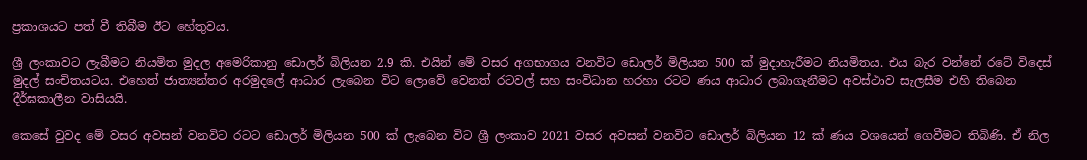ප්‍රකාශයට පත් වී තිබීම ඊට හේතුවය.

ශ්‍රී ලංකාවට ලැබීමට නියමිත මුදල අමෙරිකානු ඩොලර් බිලියන 2.9 කි. එයින් මේ වසර අගභාගය වනවිට ඩොලර් මිලියන 500 ක් මුදාහැරීමට නියමිතය. එය බැර වන්නේ රටේ විදෙස් මුදල් සංචිතයටය. එහෙත් ජාත්‍යන්තර අරමුදලේ ආධාර ලැබෙන විට ලොවේ වෙනත් රටවල් සහ සංවිධාන හරහා රටට ණය ආධාර ලබාගැනීමට අවස්ථාව සැලසීම එහි තිබෙන දීර්ඝකාලීන වාසියයි.

කෙසේ වුවද මේ වසර අවසන් වනවිට රටට ඩොලර් මිලියන 500 ක් ලැබෙන විට ශ්‍රී ලංකාව 2021 වසර අවසන් වනවිට ඩොලර් බිලියන 12 ක් ණය වශයෙන් ගෙවීමට තිබිණි. ඒ නිල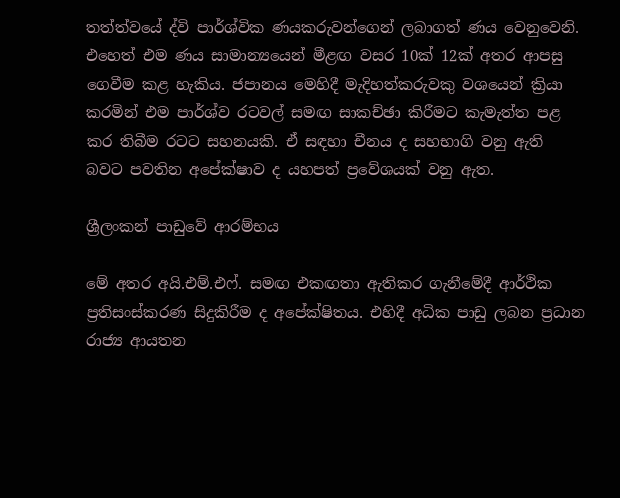තත්ත්වයේ ද්වි පාර්ශ්වික ණයකරුවන්ගෙන් ලබාගත් ණය වෙනුවෙනි. එහෙත් එම ණය සාමාන්‍යයෙන් මීළඟ වසර 10ක් 12ක් අතර ආපසු ගෙවීම කළ හැකිය. ජපානය මෙහිදී මැදිහත්කරුවකු වශයෙන් ක්‍රියා කරමින් එම පාර්ශ්ව රටවල් සමඟ සාකච්ඡා කිරීමට කැමැත්ත පළ කර තිබීම රටට සහනයකි. ඒ සඳහා චීනය ද සහභාගි වනු ඇති බවට පවතින අපේක්ෂාව ද යහපත් ප්‍රවේශයක් වනු ඇත.

ශ්‍රීලංකන් පාඩුවේ ආරම්භය

මේ අතර අයි.එම්.එෆ්. සමඟ එකඟතා ඇතිකර ගැනීමේදී ආර්ථික ප්‍රතිසංස්කරණ සිදුකිරීම ද අපේක්ෂිතය. එහිදී අධික පාඩු ලබන ප්‍රධාන රාජ්‍ය ආයතන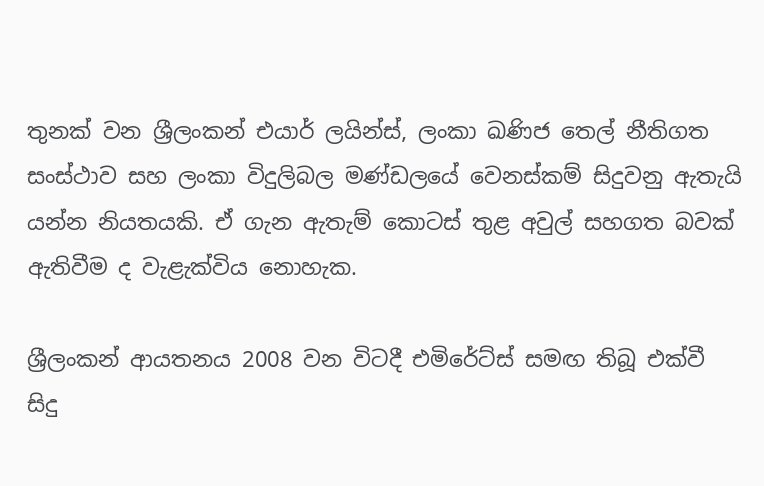තුනක් වන ශ්‍රීලංකන් එයාර් ලයින්ස්, ලංකා ඛණිජ තෙල් නීතිගත සංස්ථාව සහ ලංකා විදුලිබල මණ්ඩලයේ වෙනස්කම් සිදුවනු ඇතැයි යන්න නියතයකි. ඒ ගැන ඇතැම් කොටස් තුළ අවුල් සහගත බවක් ඇතිවීම ද වැළැක්විය නොහැක.

ශ්‍රීලංකන් ආයතනය 2008 වන විටදී එමිරේට්ස් සමඟ තිබූ එක්වී සිදු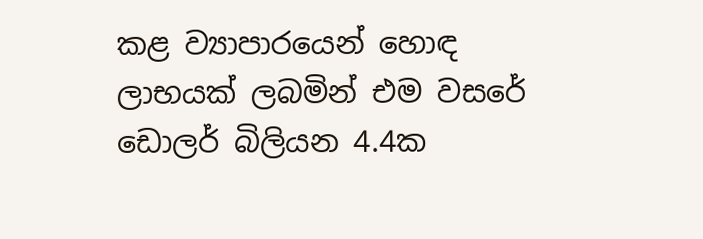කළ ව්‍යාපාරයෙන් හොඳ ලාභයක් ලබමින් එම වසරේ ඩොලර් බිලියන 4.4ක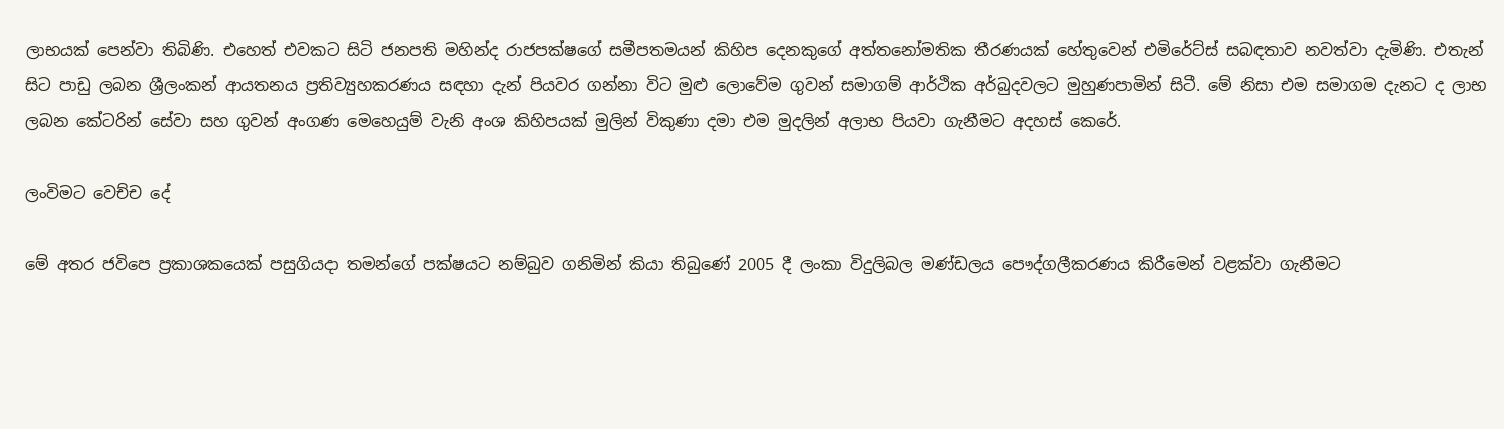ලාභයක් පෙන්වා තිබිණි. එහෙත් එවකට සිටි ජනපති මහින්ද රාජපක්ෂගේ සමීපතමයන් කිහිප දෙනකුගේ අත්තනෝමතික තීරණයක් හේතුවෙන් එමිරේට්ස් සබඳතාව නවත්වා දැමිණි. එතැන් සිට පාඩු ලබන ශ්‍රීලංකන් ආයතනය ප්‍රතිව්‍යුහකරණය සඳහා දැන් පියවර ගන්නා විට මුළු ලොවේම ගුවන් සමාගම් ආර්ථික අර්බුදවලට මුහුණපාමින් සිටී. මේ නිසා එම සමාගම දැනට ද ලාභ ලබන කේටරින් සේවා සහ ගුවන් අංගණ මෙහෙයුම් වැනි අංශ කිහිපයක් මුලින් විකුණා දමා එම මුදලින් අලාභ පියවා ගැනීමට අදහස් කෙරේ.

ලංවිමට වෙච්ච දේ

මේ අතර ජවිපෙ ප්‍රකාශකයෙක් පසුගියදා තමන්ගේ පක්ෂයට නම්බුව ගනිමින් කියා තිබුණේ 2005 දී ලංකා විදුලිබල මණ්ඩලය පෞද්ගලීකරණය කිරීමෙන් වළක්වා ගැනීමට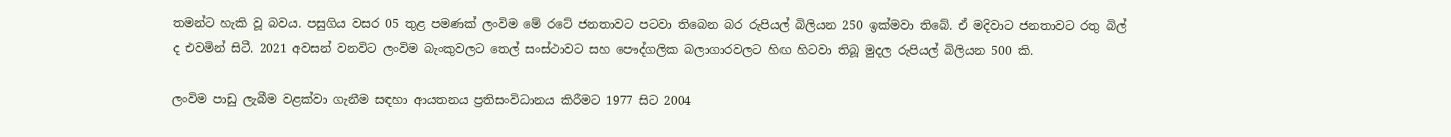තමන්ට හැකි වූ බවය. පසුගිය වසර 05 තුළ පමණක් ලංවිම මේ රටේ ජනතාවට පටවා තිබෙන බර රුපියල් බිලියන 250 ඉක්මවා තිබේ. ඒ මදිවාට ජනතාවට රතු බිල් ද එවමින් සිටී. 2021 අවසන් වනවිට ලංවිම බැංකුවලට තෙල් සංස්ථාවට සහ පෞද්ගලික බලාගාරවලට හිඟ හිටවා තිබූ මුදල රුපියල් බිලියන 500 කි.

ලංවිම පාඩු ලැබීම වළක්වා ගැනීම සඳහා ආයතනය ප්‍රතිසංවිධානය කිරීමට 1977 සිට 2004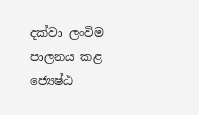දක්වා ලංවිම පාලනය කළ ජ්‍යෙෂ්ඨ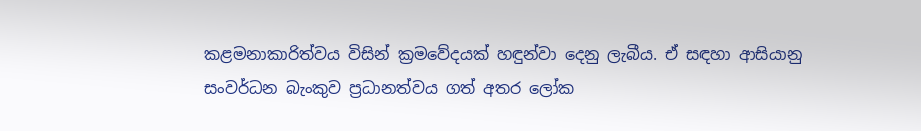කළමනාකාරිත්වය විසින් ක්‍රමවේදයක් හඳුන්වා දෙනු ලැබීය. ඒ සඳහා ආසියානු සංවර්ධන බැංකුව ප්‍රධානත්වය ගත් අතර ලෝක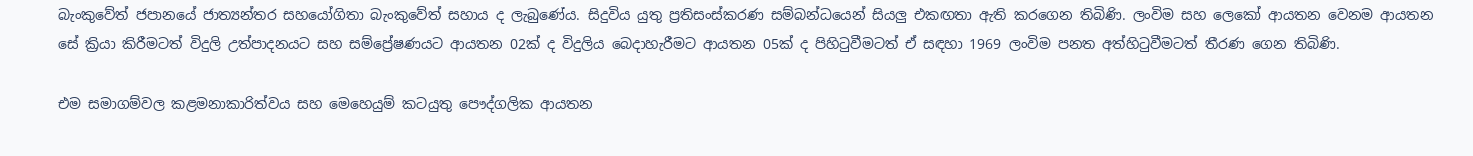බැංකුවේත් ජපානයේ ජාත්‍යන්තර සහයෝගිතා බැංකුවේත් සහාය ද ලැබුණේය. සිදුවිය යුතු ප්‍රතිසංස්කරණ සම්බන්ධයෙන් සියලු එකඟතා ඇති කරගෙන තිබිණි. ලංවිම සහ ලෙකෝ ආයතන වෙනම ආයතන සේ ක්‍රියා කිරීමටත් විදුලි උත්පාදනයට සහ සම්ප්‍රේෂණයට ආයතන 02ක් ද විදුලිය බෙදාහැරීමට ආයතන 05ක් ද පිහිටුවීමටත් ඒ සඳහා 1969 ලංවිම පනත අත්හිටුවීමටත් තීරණ ගෙන තිබිණි.

එම සමාගම්වල කළමනාකාරිත්වය සහ මෙහෙයුම් කටයුතු පෞද්ගලික ආයතන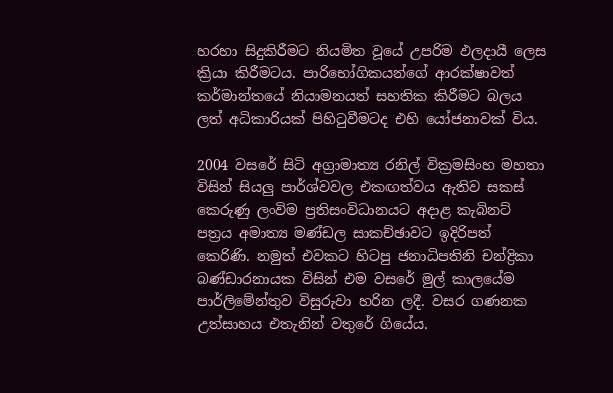හරහා සිදුකිරීමට නියමිත වූයේ උපරිම ඵලදායී ලෙස ක්‍රියා කිරීමටය. පාරිභෝගිකයන්ගේ ආරක්ෂාවත් කර්මාන්තයේ නියාමනයත් සහතික කිරීමට බලය ලත් අධිකාරියක් පිහිටුවීමටද එහි යෝජනාවක් විය.

2004 වසරේ සිටි අග්‍රාමාත්‍ය රනිල් වික්‍රමසිංහ මහතා විසින් සියලු පාර්ශ්වවල එකඟත්වය ඇතිව සකස් කෙරුණු ලංවිම ප්‍රතිසංවිධානයට අදාළ කැබිනට් පත්‍රය අමාත්‍ය මණ්ඩල සාකච්ඡාවට ඉදිරිපත් කෙරිණි. නමුත් එවකට හිටපු ජනාධිපතිනි චන්ද්‍රිකා බණ්ඩාරනායක විසින් එම වසරේ මුල් කාලයේම පාර්ලිමේන්තුව විසුරුවා හරින ලදී. වසර ගණනක උත්සාහය එතැනින් වතුරේ ගියේය.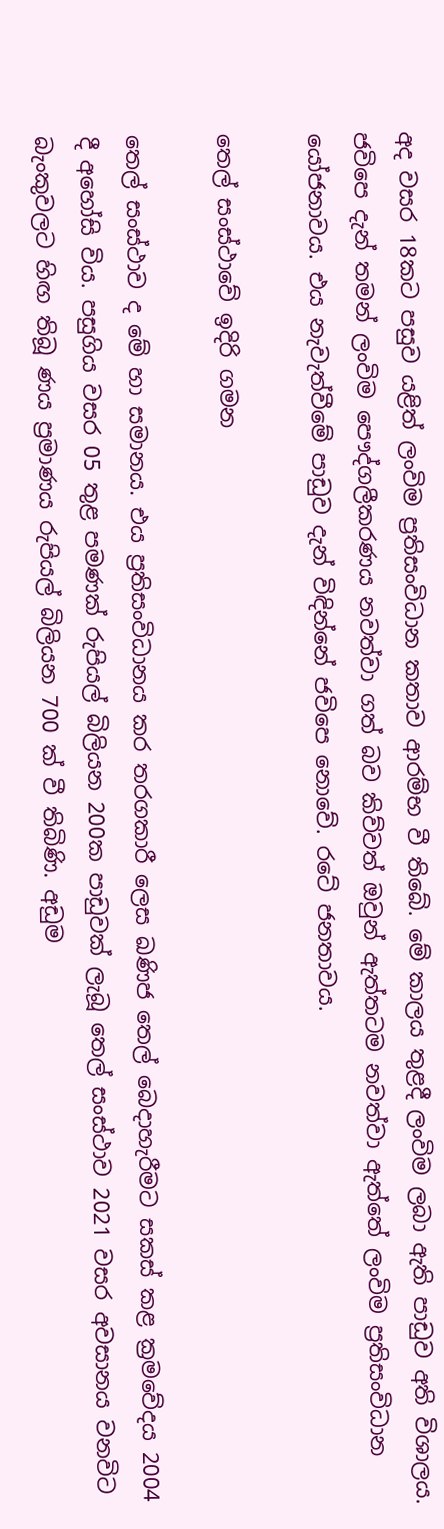අද වසර 18කට පසුව යළිත් ලංවිම ප්‍රතිසංවිධාන කතාව ආරම්භ වී තිබේ. මේ කාලය තුළදී ලංවිම ලබා ඇති පාඩුව අති විශාලය. ජවිපෙ දැන් තමන් ලංවිම පෞද්ගලීකරණය නවත්වා ගත් බව කිව්වත් ඔවුන් ඇත්තටම නවත්වා ඇත්තේ ලංවිම ප්‍රතිසංවිධාන යෝජනාවය. එය නැවැත්වීමේ පාඩුව දැන් විඳින්නේ ජවිපෙ නොවේ. රටේ ජනතාවය.

තෙල් සංස්ථාවේ ඉදිරි ගමන

තෙල් සංස්ථාව ද මේ හා සමානය. එය ප්‍රතිසංවිධානය කර තරගකාරී ලෙස ඛණිජ තෙල් බෙදාහැරීමට සකස් කළ ක්‍රමවේදය 2004 දී අහෝසි විය. පසුගිය වසර 05 තුළ පමණක් රුපියල් බිලියන 200ක පාඩුවක් ලැබූ තෙල් සංස්ථාව 2021 වසර අවසානය වනවිට බැංකුවලට හිඟ තිබූ ණය ප්‍රමාණය රුපියල් බිලියන 700 ක් වී තිබිණි. අඩුම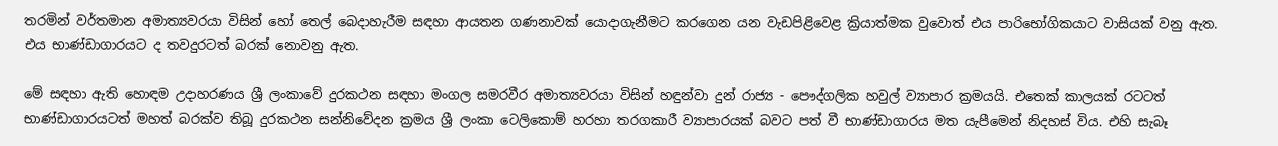තරමින් වර්තමාන අමාත්‍යවරයා විසින් හෝ තෙල් බෙදාහැරීම සඳහා ආයතන ගණනාවක් යොදාගැනීමට කරගෙන යන වැඩපිළිවෙළ ක්‍රියාත්මක වුවොත් එය පාරිභෝගිකයාට වාසියක් වනු ඇත. එය භාණ්ඩාගාරයට ද තවදුරටත් බරක් නොවනු ඇත.

මේ සඳහා ඇති හොඳම උදාහරණය ශ්‍රී ලංකාවේ දුරකථන සඳහා මංගල සමරවීර අමාත්‍යවරයා විසින් හඳුන්වා දුන් රාජ්‍ය - පෞද්ගලික හවුල් ව්‍යාපාර ක්‍රමයයි. එතෙක් කාලයක් රටටත් භාණ්ඩාගාරයටත් මහත් බරක්ව තිබූ දුරකථන සන්නිවේදන ක්‍රමය ශ්‍රී ලංකා ටෙලිකොම් හරහා තරගකාරී ව්‍යාපාරයක් බවට පත් වී භාණ්ඩාගාරය මත යැපීමෙන් නිදහස් විය. එහි සැබෑ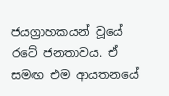ජයග්‍රාහකයන් වූයේ රටේ ජනතාවය. ඒ සමඟ එම ආයතනයේ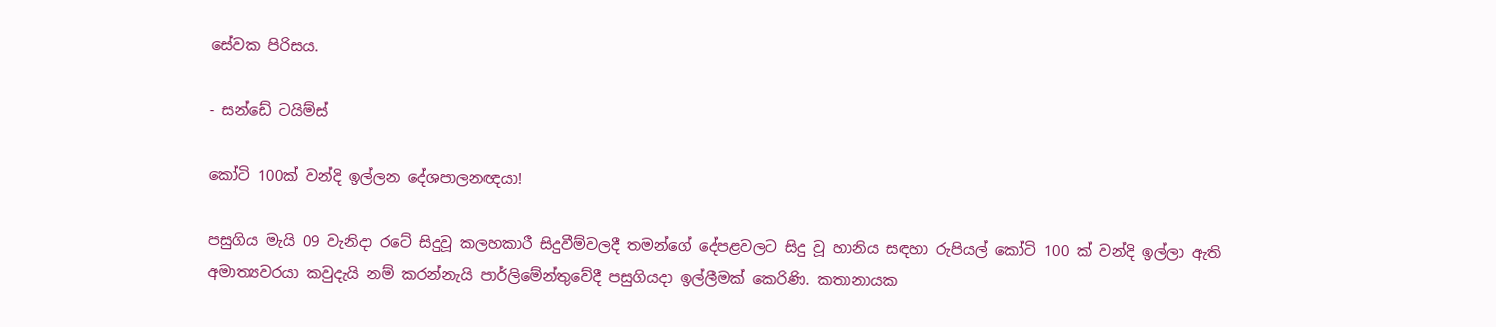සේවක පිරිසය.

- සන්ඩේ ටයිම්ස්

කෝටි 100ක් වන්දි ඉල්ලන දේශපාලනඥයා!

පසුගිය මැයි 09 වැනිදා රටේ සිදුවූ කලහකාරී සිදුවීම්වලදී තමන්ගේ දේපළවලට සිදු වූ හානිය සඳහා රුපියල් කෝටි 100 ක් වන්දි ඉල්ලා ඇති අමාත්‍යවරයා කවුදැයි නම් කරන්නැයි පාර්ලිමේන්තුවේදී පසුගියදා ඉල්ලීමක් කෙරිණි. කතානායක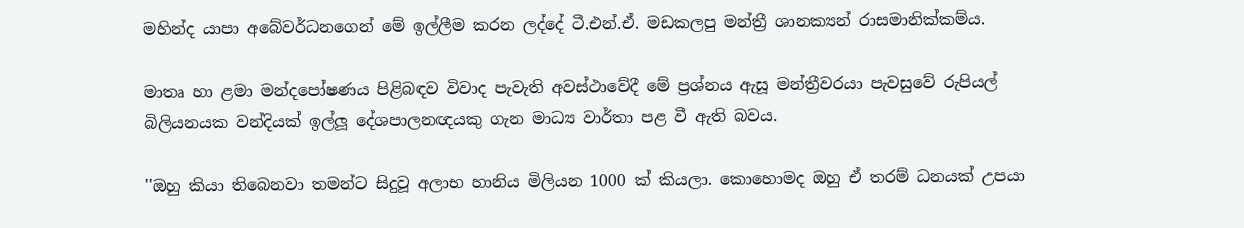මහින්ද යාපා අබේවර්ධනගෙන් මේ ඉල්ලීම කරන ලද්දේ ටී.එන්.ඒ. මඩකලපු මන්ත්‍රී ශානක්‍යන් රාසමානික්කම්ය.

මාතෘ හා ළමා මන්දපෝෂණය පිළිබඳව විවාද පැවැති අවස්ථාවේදී මේ ප්‍රශ්නය ඇසූ මන්ත්‍රීවරයා පැවසුවේ රුපියල් බිලියනයක වන්දියක් ඉල්ලූ දේශපාලනඥයකු ගැන මාධ්‍ය වාර්තා පළ වී ඇති බවය.

''ඔහු කියා තිබෙනවා තමන්ට සිදුවූ අලාභ හානිය මිලියන 1000 ක් කියලා. කොහොමද ඔහු ඒ තරම් ධනයක් උපයා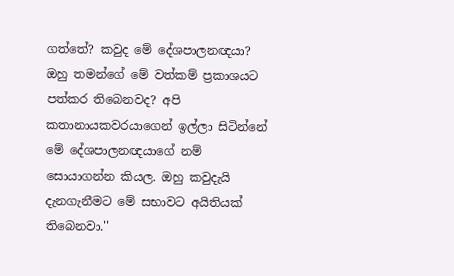ගත්තේ? කවුද මේ දේශපාලනඥයා? ඔහු තමන්ගේ මේ වත්කම් ප්‍රකාශයට පත්කර තිබෙනවද? අපි කතානායකවරයාගෙන් ඉල්ලා සිටින්නේ මේ දේශපාලනඥයාගේ නම් සොයාගන්න කියල. ඔහු කවුදැයි දැනගැනීමට මේ සභාවට අයිතියක් තිබෙනවා.''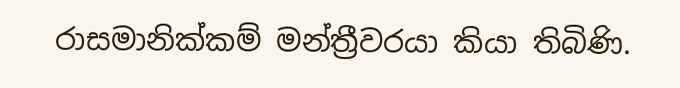රාසමානික්කම් මන්ත්‍රීවරයා කියා තිබිණි.